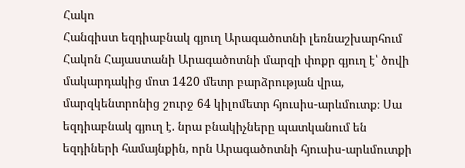Հակո
Հանգիստ եզդիաբնակ գյուղ Արագածոտնի լեռնաշխարհում
Հակոն Հայաստանի Արագածոտնի մարզի փոքր գյուղ է՝ ծովի մակարդակից մոտ 1420 մետր բարձրության վրա, մարզկենտրոնից շուրջ 64 կիլոմետր հյուսիս-արևմուտք։ Սա եզդիաբնակ գյուղ է. նրա բնակիչները պատկանում են եզդիների համայնքին, որն Արագածոտնի հյուսիս-արևմուտքի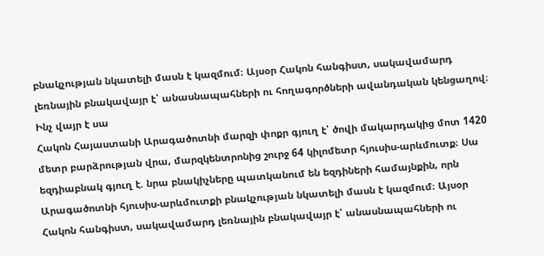բնակչության նկատելի մասն է կազմում։ Այսօր Հակոն հանգիստ, սակավամարդ լեռնային բնակավայր է՝ անասնապահների ու հողագործների ավանդական կենցաղով։
Ինչ վայր է սա
Հակոն Հայաստանի Արագածոտնի մարզի փոքր գյուղ է՝ ծովի մակարդակից մոտ 1420 մետր բարձրության վրա, մարզկենտրոնից շուրջ 64 կիլոմետր հյուսիս-արևմուտք։ Սա եզդիաբնակ գյուղ է. նրա բնակիչները պատկանում են եզդիների համայնքին, որն Արագածոտնի հյուսիս-արևմուտքի բնակչության նկատելի մասն է կազմում։ Այսօր Հակոն հանգիստ, սակավամարդ լեռնային բնակավայր է՝ անասնապահների ու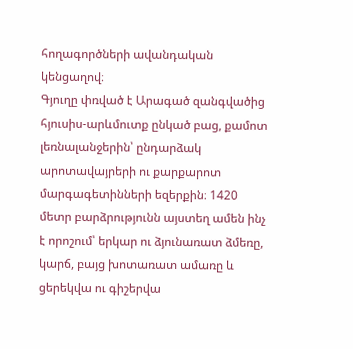հողագործների ավանդական կենցաղով։
Գյուղը փռված է Արագած զանգվածից հյուսիս-արևմուտք ընկած բաց, քամոտ լեռնալանջերին՝ ընդարձակ արոտավայրերի ու քարքարոտ մարգագետինների եզերքին։ 1420 մետր բարձրությունն այստեղ ամեն ինչ է որոշում՝ երկար ու ձյունառատ ձմեռը, կարճ, բայց խոտառատ ամառը և ցերեկվա ու գիշերվա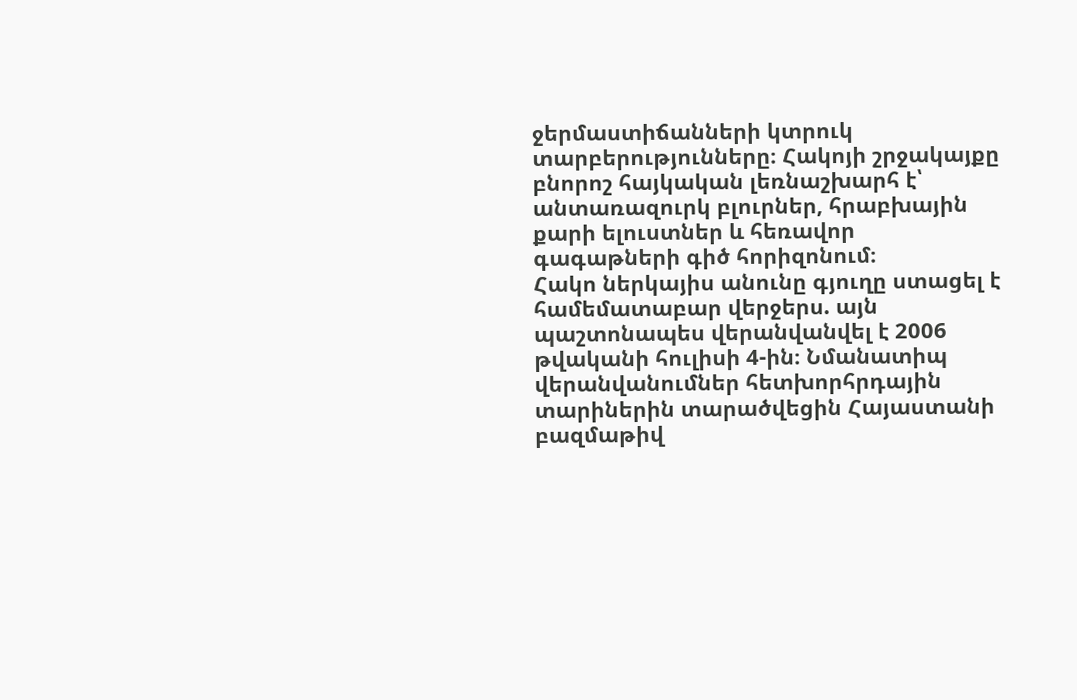ջերմաստիճանների կտրուկ տարբերությունները։ Հակոյի շրջակայքը բնորոշ հայկական լեռնաշխարհ է՝ անտառազուրկ բլուրներ, հրաբխային քարի ելուստներ և հեռավոր գագաթների գիծ հորիզոնում։
Հակո ներկայիս անունը գյուղը ստացել է համեմատաբար վերջերս. այն պաշտոնապես վերանվանվել է 2006 թվականի հուլիսի 4-ին։ Նմանատիպ վերանվանումներ հետխորհրդային տարիներին տարածվեցին Հայաստանի բազմաթիվ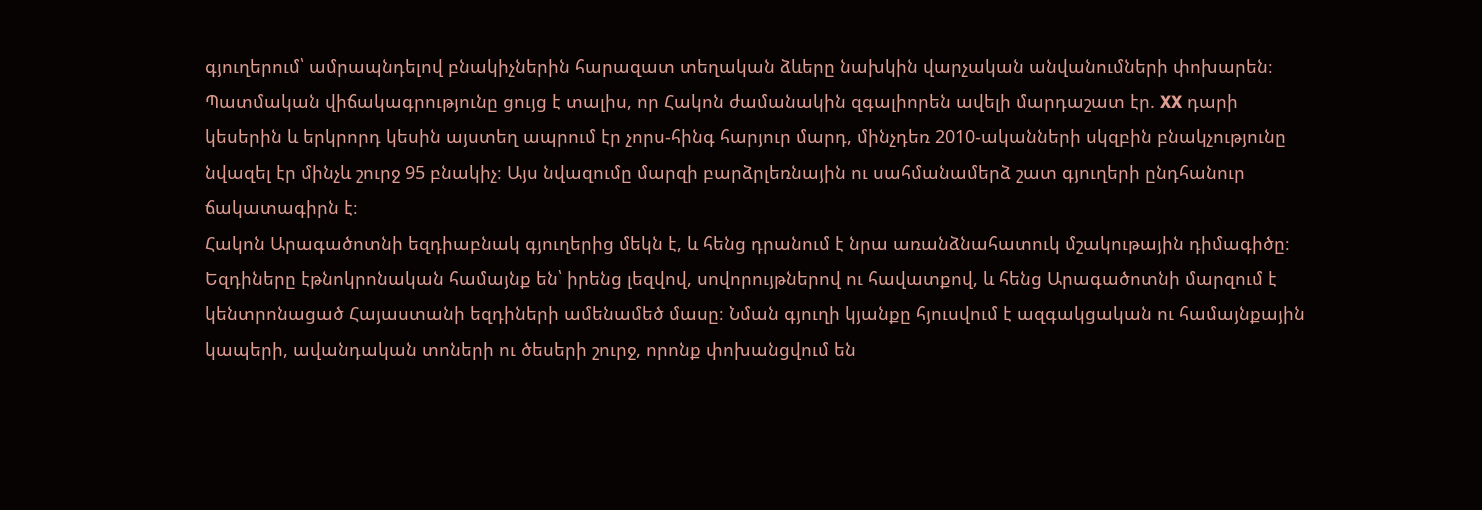գյուղերում՝ ամրապնդելով բնակիչներին հարազատ տեղական ձևերը նախկին վարչական անվանումների փոխարեն։ Պատմական վիճակագրությունը ցույց է տալիս, որ Հակոն ժամանակին զգալիորեն ավելի մարդաշատ էր. XX դարի կեսերին և երկրորդ կեսին այստեղ ապրում էր չորս-հինգ հարյուր մարդ, մինչդեռ 2010-ականների սկզբին բնակչությունը նվազել էր մինչև շուրջ 95 բնակիչ։ Այս նվազումը մարզի բարձրլեռնային ու սահմանամերձ շատ գյուղերի ընդհանուր ճակատագիրն է։
Հակոն Արագածոտնի եզդիաբնակ գյուղերից մեկն է, և հենց դրանում է նրա առանձնահատուկ մշակութային դիմագիծը։ Եզդիները էթնոկրոնական համայնք են՝ իրենց լեզվով, սովորույթներով ու հավատքով, և հենց Արագածոտնի մարզում է կենտրոնացած Հայաստանի եզդիների ամենամեծ մասը։ Նման գյուղի կյանքը հյուսվում է ազգակցական ու համայնքային կապերի, ավանդական տոների ու ծեսերի շուրջ, որոնք փոխանցվում են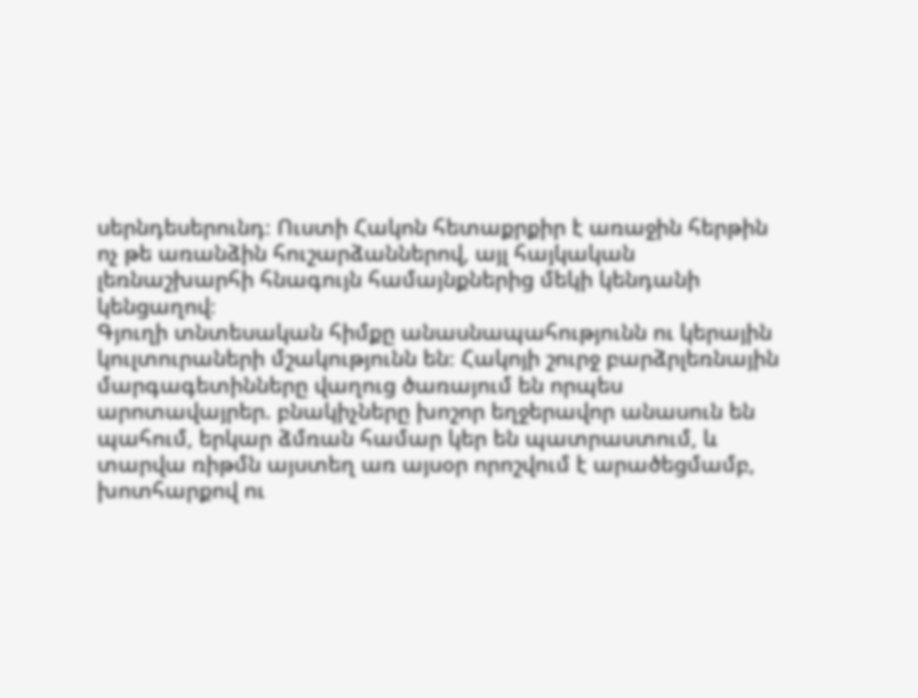սերնդեսերունդ։ Ուստի Հակոն հետաքրքիր է առաջին հերթին ոչ թե առանձին հուշարձաններով, այլ հայկական լեռնաշխարհի հնագույն համայնքներից մեկի կենդանի կենցաղով։
Գյուղի տնտեսական հիմքը անասնապահությունն ու կերային կուլտուրաների մշակությունն են։ Հակոյի շուրջ բարձրլեռնային մարգագետինները վաղուց ծառայում են որպես արոտավայրեր. բնակիչները խոշոր եղջերավոր անասուն են պահում, երկար ձմռան համար կեր են պատրաստում, և տարվա ռիթմն այստեղ առ այսօր որոշվում է արածեցմամբ, խոտհարքով ու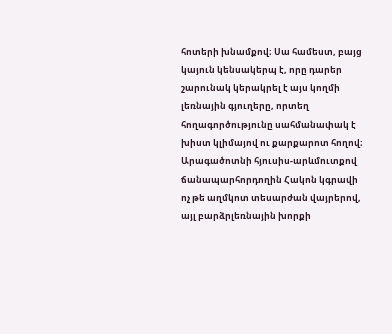հոտերի խնամքով։ Սա համեստ, բայց կայուն կենսակերպ է, որը դարեր շարունակ կերակրել է այս կողմի լեռնային գյուղերը, որտեղ հողագործությունը սահմանափակ է խիստ կլիմայով ու քարքարոտ հողով։
Արագածոտնի հյուսիս-արևմուտքով ճանապարհորդողին Հակոն կգրավի ոչ թե աղմկոտ տեսարժան վայրերով, այլ բարձրլեռնային խորքի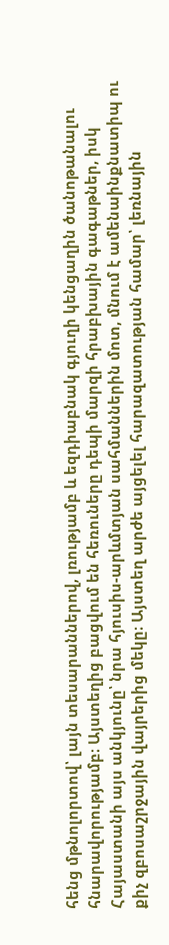հենց մթնոլորտով՝ լայն տեսարաններով, լռությամբ և եզդիաբնակ գյուղի կենցաղին ծանոթանալու հնարավորությամբ։ Այստեղից բացվում են հեռուները դեպի մարզի հրաբխային գագաթներ, իսկ Հայաստանի այս անկյունը՝ նրա հյուսիս-արևմտյան սահմաններին մոտ, մնում է ամենաինքնատիպ ու քիչ զբոսաշրջային վայրերից մեկը։ Այստեղ արժե այցելել հարազատության համար՝ լեռնային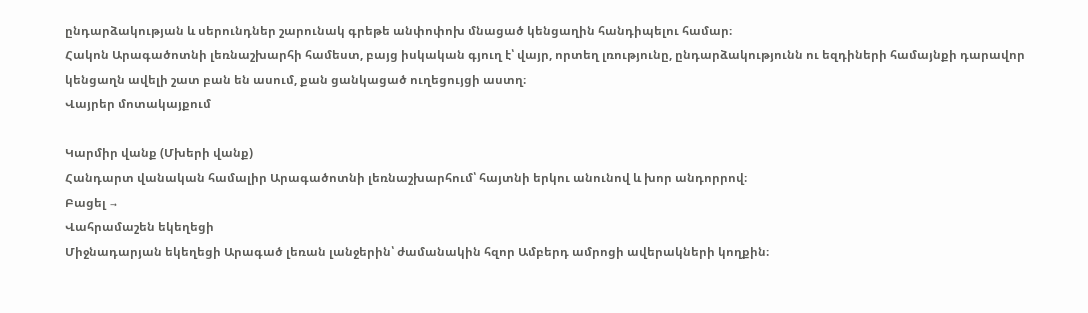ընդարձակության և սերունդներ շարունակ գրեթե անփոփոխ մնացած կենցաղին հանդիպելու համար։
Հակոն Արագածոտնի լեռնաշխարհի համեստ, բայց իսկական գյուղ է՝ վայր, որտեղ լռությունը, ընդարձակությունն ու եզդիների համայնքի դարավոր կենցաղն ավելի շատ բան են ասում, քան ցանկացած ուղեցույցի աստղ։
Վայրեր մոտակայքում

Կարմիր վանք (Մխերի վանք)
Հանդարտ վանական համալիր Արագածոտնի լեռնաշխարհում՝ հայտնի երկու անունով և խոր անդորրով։
Բացել →
Վահրամաշեն եկեղեցի
Միջնադարյան եկեղեցի Արագած լեռան լանջերին՝ ժամանակին հզոր Ամբերդ ամրոցի ավերակների կողքին։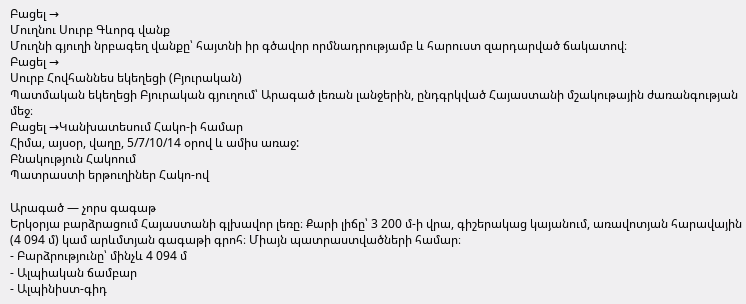Բացել →
Մուղնու Սուրբ Գևորգ վանք
Մուղնի գյուղի նրբագեղ վանքը՝ հայտնի իր գծավոր որմնադրությամբ և հարուստ զարդարված ճակատով։
Բացել →
Սուրբ Հովհաննես եկեղեցի (Բյուրական)
Պատմական եկեղեցի Բյուրական գյուղում՝ Արագած լեռան լանջերին, ընդգրկված Հայաստանի մշակութային ժառանգության մեջ։
Բացել →Կանխատեսում Հակո-ի համար
Հիմա, այսօր, վաղը, 5/7/10/14 օրով և ամիս առաջ:
Բնակություն Հակոում
Պատրաստի երթուղիներ Հակո-ով

Արագած — չորս գագաթ
Երկօրյա բարձրացում Հայաստանի գլխավոր լեռը։ Քարի լիճը՝ 3 200 մ-ի վրա, գիշերակաց կայանում, առավոտյան հարավային (4 094 մ) կամ արևմտյան գագաթի գրոհ։ Միայն պատրաստվածների համար։
- Բարձրությունը՝ մինչև 4 094 մ
- Ալպիական ճամբար
- Ալպինիստ-գիդ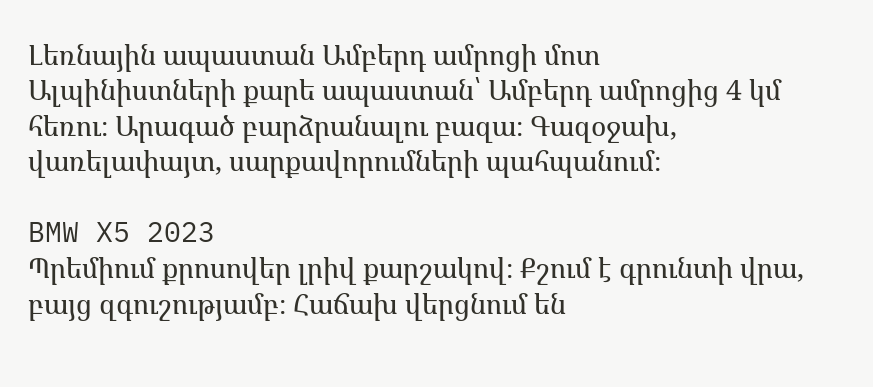Լեռնային ապաստան Ամբերդ ամրոցի մոտ
Ալպինիստների քարե ապաստան՝ Ամբերդ ամրոցից 4 կմ հեռու։ Արագած բարձրանալու բազա։ Գազօջախ, վառելափայտ, սարքավորումների պահպանում։

BMW X5 2023
Պրեմիում քրոսովեր լրիվ քարշակով։ Քշում է գրունտի վրա, բայց զգուշությամբ։ Հաճախ վերցնում են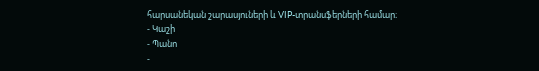հարսանեկան շարասյուների և VIP-տրանսֆերների համար։
- Կաշի
- Պանո
-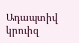Ադապտիվ կրուիզ